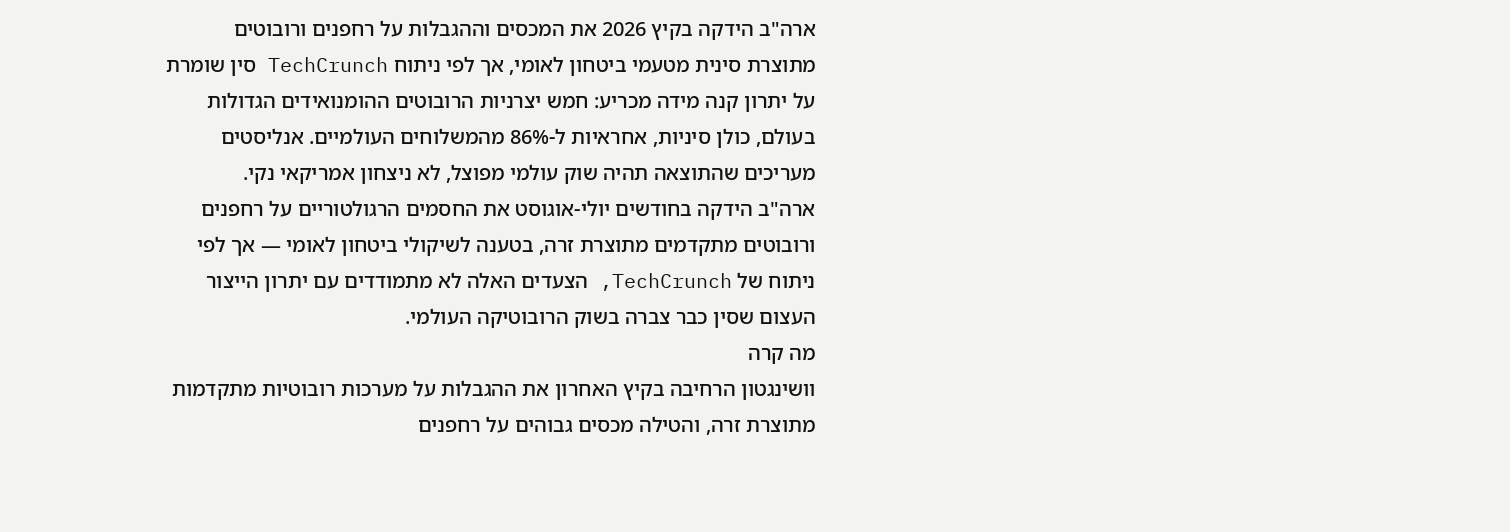ארה"ב הידקה בקיץ 2026 את המכסים וההגבלות על רחפנים ורובוטים מתוצרת סינית מטעמי ביטחון לאומי, אך לפי ניתוח TechCrunch סין שומרת על יתרון קנה מידה מכריע: חמש יצרניות הרובוטים ההומנואידים הגדולות בעולם, כולן סיניות, אחראיות ל-86% מהמשלוחים העולמיים. אנליסטים מעריכים שהתוצאה תהיה שוק עולמי מפוצל, לא ניצחון אמריקאי נקי.
ארה"ב הידקה בחודשים יולי-אוגוסט את החסמים הרגולטוריים על רחפנים ורובוטים מתקדמים מתוצרת זרה, בטענה לשיקולי ביטחון לאומי — אך לפי ניתוח של TechCrunch, הצעדים האלה לא מתמודדים עם יתרון הייצור העצום שסין כבר צברה בשוק הרובוטיקה העולמי.
מה קרה
וושינגטון הרחיבה בקיץ האחרון את ההגבלות על מערכות רובוטיות מתקדמות מתוצרת זרה, והטילה מכסים גבוהים על רחפנים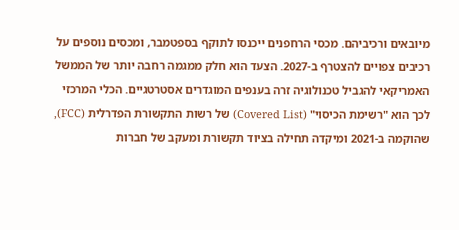מיובאים ורכיביהם. מכסי הרחפנים ייכנסו לתוקף בספטמבר, ומכסים נוספים על רכיבים צפויים להצטרף ב-2027. הצעד הוא חלק ממגמה רחבה יותר של הממשל האמריקאי להגביל טכנולוגיה זרה בענפים המוגדרים אסטרטגיים. הכלי המרכזי לכך הוא "רשימת הכיסוי" (Covered List) של רשות התקשורת הפדרלית (FCC), שהוקמה ב-2021 ומיקדה תחילה בציוד תקשורת ומעקב של חברות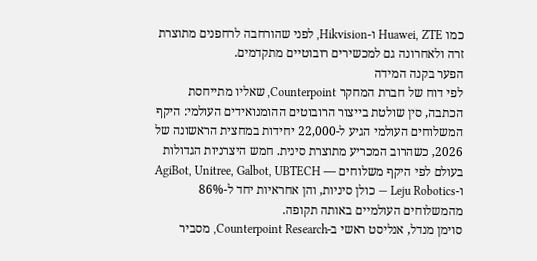כמו Huawei, ZTE ו-Hikvision, לפני שהורחבה לרחפנים מתוצרת זרה ולאחרונה גם למכשירים רובוטיים מתקדמים.
הפער בקנה המידה
לפי דוח של חברת המחקר Counterpoint, שאליו מתייחסת הכתבה, סין שולטת בייצור הרובוטים ההומנואידים העולמי: היקף המשלוחים העולמי הגיע ל-22,000 יחידות במחצית הראשונה של 2026, כשהרוב המכריע מתוצרת סינית. חמש היצרניות הגדולות בעולם לפי היקף משלוחים — AgiBot, Unitree, Galbot, UBTECH ו-Leju Robotics — כולן סיניות, והן אחראיות יחד ל-86% מהמשלוחים העולמיים באותה תקופה.
סוימן מנדל, אנליסט ראשי ב-Counterpoint Research, מסביר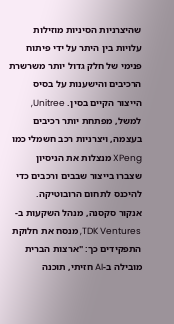שהיצרניות הסיניות מוזילות עלויות בין היתר על ידי פיתוח פנימי של חלק גדול יותר משרשרת הרכיבים והישענות על בסיס הייצור הקיים בסין. Unitree, למשל, מפתחת יותר רכיבים בעצמה, ויצרניות רכב חשמלי כמו XPeng מנצלות את הניסיון שצברו בייצור שבבים ורכבים כדי להיכנס לתחום הרובוטיקה.
אנקור סקסנה, מנהל השקעות ב-TDK Ventures, מנסח את חלוקת התפקידים כך: "ארצות הברית מובילה ב-AI חזיתי, תוכנה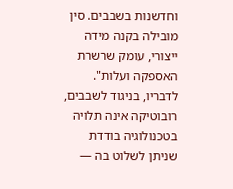וחדשנות בשבבים. סין מובילה בקנה מידה ייצורי, עומק שרשרת האספקה ועלות". לדבריו, בניגוד לשבבים, רובוטיקה אינה תלויה בטכנולוגיה בודדת שניתן לשלוט בה —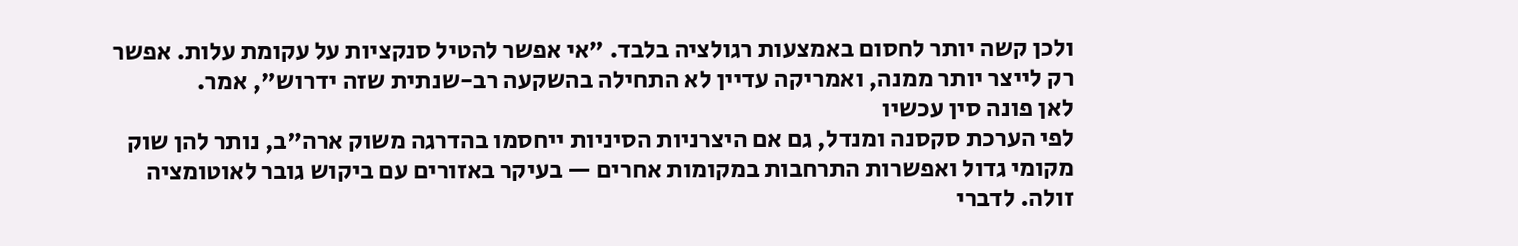ולכן קשה יותר לחסום באמצעות רגולציה בלבד. "אי אפשר להטיל סנקציות על עקומת עלות. אפשר רק לייצר יותר ממנה, ואמריקה עדיין לא התחילה בהשקעה רב-שנתית שזה ידרוש", אמר.
לאן פונה סין עכשיו
לפי הערכת סקסנה ומנדל, גם אם היצרניות הסיניות ייחסמו בהדרגה משוק ארה"ב, נותר להן שוק מקומי גדול ואפשרות התרחבות במקומות אחרים — בעיקר באזורים עם ביקוש גובר לאוטומציה זולה. לדברי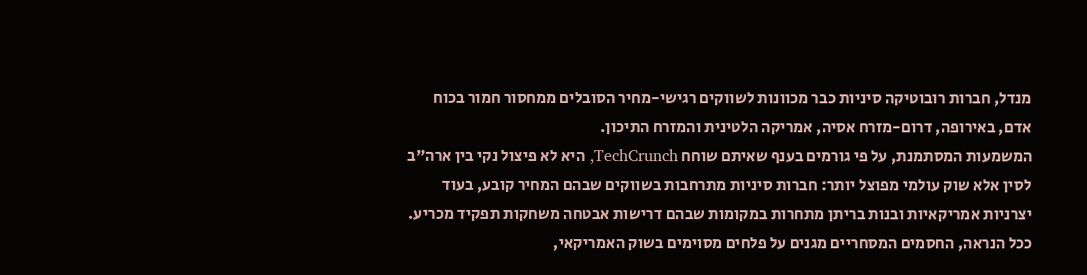מנדל, חברות רובוטיקה סיניות כבר מכוונות לשווקים רגישי-מחיר הסובלים ממחסור חמור בכוח אדם, באירופה, דרום-מזרח אסיה, אמריקה הלטינית והמזרח התיכון.
המשמעות המסתמנת, על פי גורמים בענף שאיתם שוחח TechCrunch, היא לא פיצול נקי בין ארה"ב לסין אלא שוק עולמי מפוצל יותר: חברות סיניות מתרחבות בשווקים שבהם המחיר קובע, בעוד יצרניות אמריקאיות ובנות בריתן מתחרות במקומות שבהם דרישות אבטחה משחקות תפקיד מכריע. ככל הנראה, החסמים המסחריים מגנים על פלחים מסוימים בשוק האמריקאי,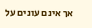אך אינם עונים על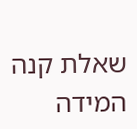שאלת קנה המידה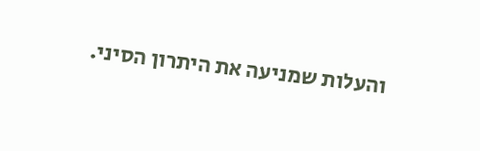והעלות שמניעה את היתרון הסיני.